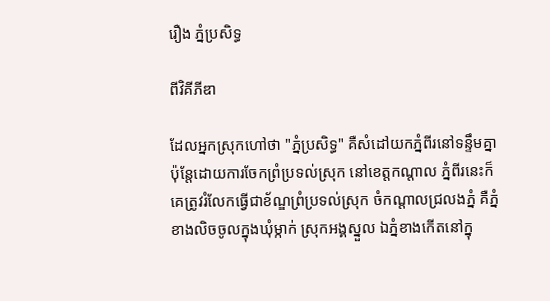រឿង ភ្នំប្រសិទ្ធ

ពីវិគីភីឌា

ដែលអ្នកស្រុកហៅថា "ភ្នំប្រសិទ្ធ" គឺសំដៅយកភ្នំពីរនៅទន្ទឹមគ្នា ប៉ុនែ្តដោយការចែកព្រំប្រទល់ស្រុក នៅខេត្តកណ្តាល ភ្នំពីរនេះក៏គេត្រូវរំលែកធ្វើជាខ័ណ្ឌព្រំប្រទល់ស្រុក ចំកណ្តាលជ្រលងភ្នំ គឺភ្នំខាងលិចចូលក្នុងឃុំម្កាក់ ស្រុកអង្គស្នួល ឯភ្នំខាងកើតនៅក្នុ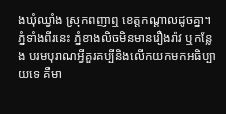ងឃុំឈ្វាំង ស្រុកពញាឮ ខេត្តកណ្តាលដូចគ្នា។ ភ្នំទាំងពីរនេះ ភ្នំខាងលិចមិនមានរឿងរ៉ាវ ឬកនែ្លង បរមបុរាណអ្វីគួរគប្បីនិងលើកយកមកអធិប្បាយទេ គឺមា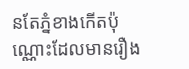នតែភ្នំខាងកើតប៉ុណ្ណោះដែលមានរឿង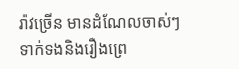រ៉ាវច្រើន មានដំណែលចាស់ៗទាក់ទងនិងរឿងព្រេ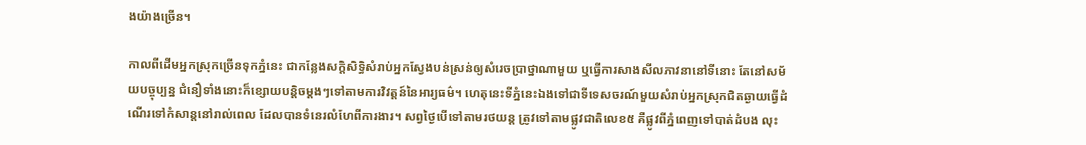ងយ៉ាងច្រើន។

កាលពីដើមអ្នកស្រុកច្រើនទុកភ្នំនេះ ជាកនែ្លងសក្តិសិទ្ធិសំរាប់អ្នកសែ្វងបន់ស្រន់ឲ្យសំរេចប្រាថ្នាណាមួយ ឬធ្វើការសាងសីលភាវនានៅទីនោះ តែនៅសម័យបច្ចុប្បន្ន ជំនឿទាំងនោះក៏ខ្សោយបន្តិចម្តងៗទៅតាមការវិវត្តន៍នៃអារ្យធម៌‌។ ហេតុនេះទីភ្នំនេះឯងទៅជាទីទេសចរណ៍មួយសំរាប់អ្នកស្រុកជិតឆ្ងាយធ្វើដំណើរទៅកំសាន្តនៅរាល់ពេល ដែលបានទំនេរលំហែពីការងារ។ សព្វថៃ្ងបើទៅតាមរថយន្ត ត្រូវទៅតាមផ្លូវជាតិលេខ៥ គឺផ្លូវពីភ្នំពេញទៅបាត់ដំបង លុះ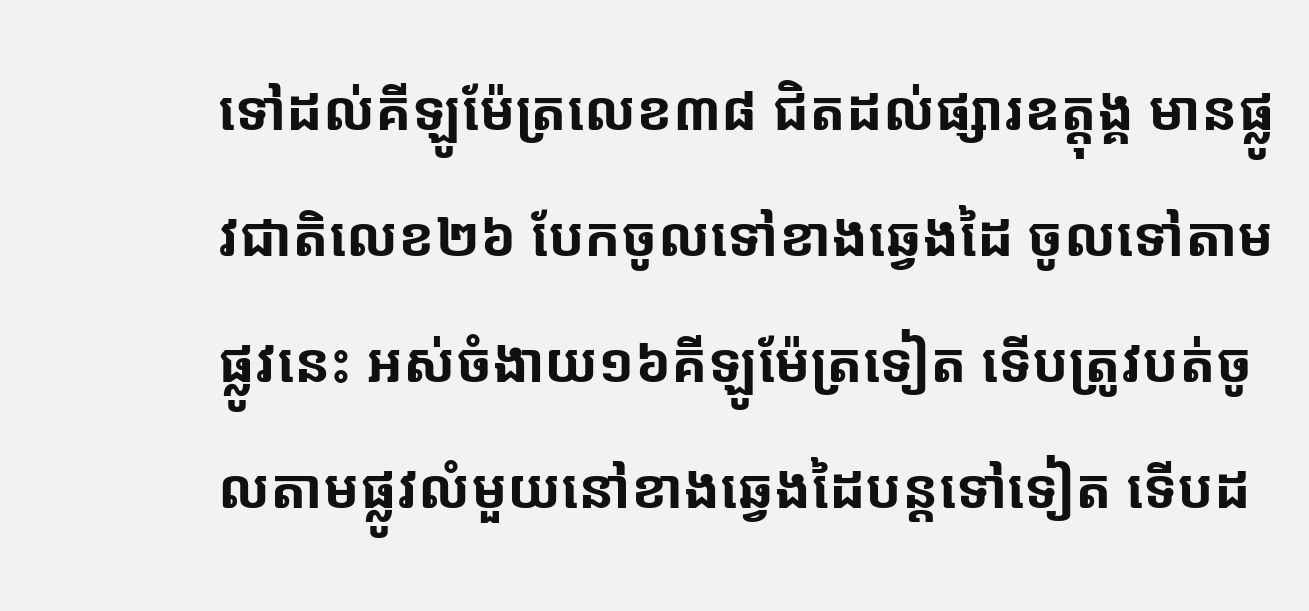ទៅដល់គីឡូម៉ែត្រលេខ៣៨ ជិតដល់ផ្សារឧត្តុង្គ មានផ្លូវជាតិលេខ២៦ បែកចូលទៅខាងឆេ្វងដៃ ចូលទៅតាមផ្លូវនេះ អស់ចំងាយ១៦គីឡូម៉ែត្រទៀត ទើបត្រូវបត់ចូលតាមផ្លូវលំមួយនៅខាងឆេ្វងដៃបន្តទៅទៀត ទើបដ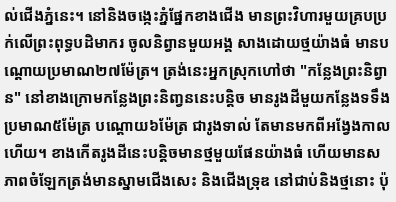ល់ជើងភ្នំនេះ។ នៅនិងចងេ្កះភ្នំផែ្នកខាងជើង មានព្រះវិហារមួយគ្របប្រក់លើព្រះពុទ្ធបដិមាករ ចូលនិព្វានមួយអង្គ សាងដោយថ្មយ៉ាងធំ មានបណ្តោយប្រមាណ២៧ម៉ែត្រ។ ត្រង់នេះអ្នកស្រុកហៅថា "កនែ្លងព្រះនិព្វាន" នៅខាងក្រោមកនែ្លងព្រះនិញ្វននេះបន្តិច មានរូងដីមួយកនែ្លងទទឹងប្រមាណ៥ម៉ែត្រ បណ្តោយ៦ម៉ែត្រ ជារូងទាល់ តែមានមកពីអងែ្វងកាលហើយ។ ខាងកើតរូងដីនេះបន្តិចមានថ្មមួយផែនយ៉ាងធំ ហើយមានសភាពចំឡែកត្រង់មានស្នាមជើងសេះ និងជើងទ្រុឌ នៅជាប់និងថ្មនោះ ប៉ុ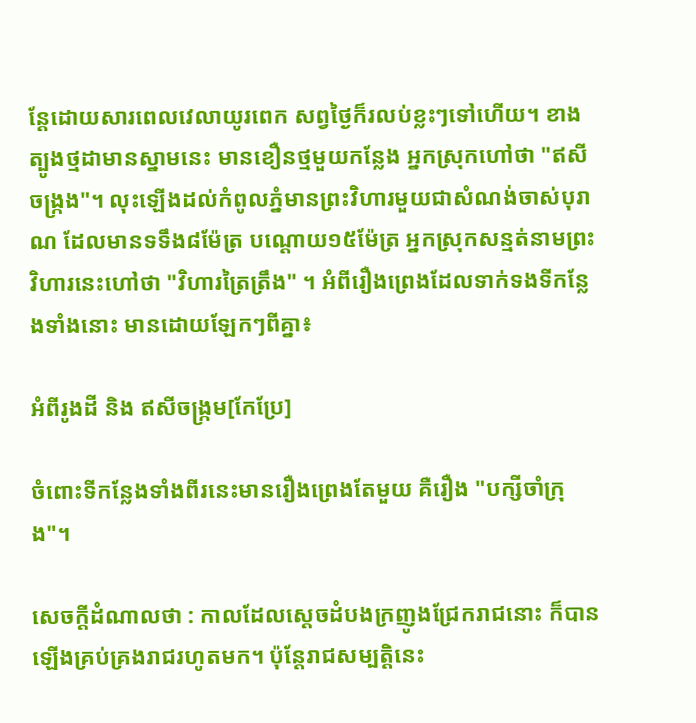នែ្តដោយសារពេលវេលាយូរពេក សព្វថៃ្ងក៏រលប់ខ្លះៗទៅហើយ។ ខាងត្បូងថ្មដាមានស្នាមនេះ មានខឿនថ្មមួយកនែ្លង អ្នកស្រុកហៅថា "ឥសីចង្រ្កង"។ លុះឡើងដល់កំពូលភ្នំមានព្រះវិហារមួយជាសំណង់ចាស់បុរាណ ដែលមានទទឹង៨ម៉ែត្រ បណ្តោយ១៥ម៉ែត្រ អ្នកស្រុកសន្មត់នាមព្រះវិហារនេះហៅថា "វិហារត្រៃត្រឹង" ។ អំពីរឿងព្រេងដែលទាក់ទងទីកនែ្លងទាំងនោះ មានដោយឡែកៗពីគ្នា៖

អំពីរូងដី និង ឥសីចង្រ្កម[កែប្រែ]

ចំពោះទីកនែ្លងទាំងពីរនេះមានរឿងព្រេងតែមួយ គឺរឿង "បក្សីចាំក្រុង"។

សេចក្តីដំណាលថា : កាលដែលសេ្តចដំបងក្រញូងជ្រែករាជនោះ ក៏បានឡើងគ្រប់គ្រងរាជរហូតមក។ ប៉ុនែ្តរាជសម្បត្តិនេះ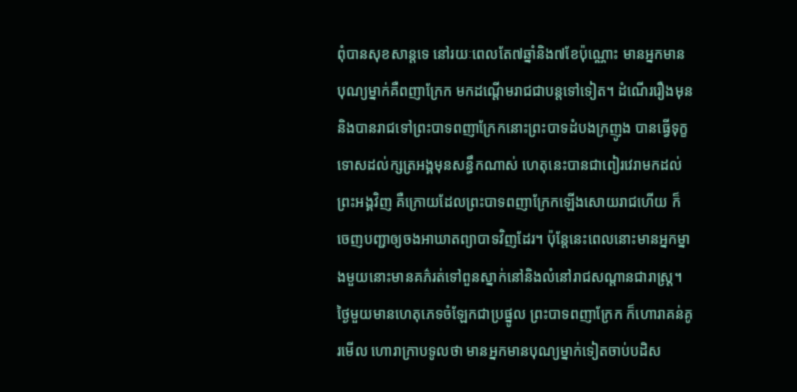ពុំបានសុខសាន្តទេ នៅរយៈពេលតែ៧ឆ្នាំនិង៧ខែប៉ុណ្ណោះ មានអ្នកមានបុណ្យម្នាក់គឺពញាក្រែក មកដណ្តើមរាជជាបន្តទៅទៀត។ ដំណើររឿងមុននិងបានរាជទៅព្រះបាទពញាក្រែកនោះព្រះបាទដំបងក្រញូង បានធ្វើទុក្ខទោសដល់ក្សត្រអង្គមុនសន្ធឹកណាស់ ហេតុនេះបានជាពៀរវេរាមកដល់ព្រះអង្គវិញ គឺក្រោយដែលព្រះបាទពញាក្រែកឡើងសោយរាជហើយ ក៏ចេញបញ្ជាឲ្យចងអាឃាតព្យាបាទវិញដែរ។ ប៉ុនែ្តនេះពេលនោះមានអ្នកម្នាងមួយនោះមានគភ៌‌រត់ទៅពួនស្នាក់នៅនិងលំនៅរាជសណ្តានជារាស្រ្ត។ ថៃ្ងមួយមានហេតុភេទចំឡែកជាប្រផ្នូល ព្រះបាទពញាក្រែក ក៏ហោរាគន់គូរមើល ហោរាក្រាបទូលថា មានអ្នកមានបុណ្យម្នាក់ទៀតចាប់បដិស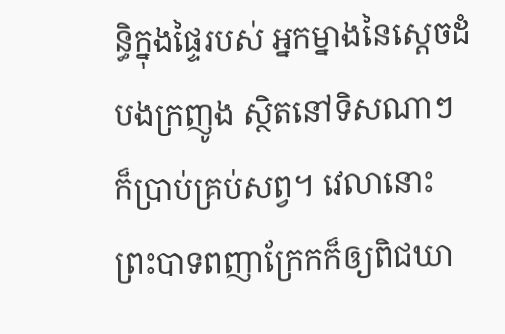ន្ធិក្នុងផៃ្ទរបស់ អ្នកម្នាងនៃសេ្តចដំបងក្រញូង ស្ថិតនៅទិសណាៗក៏ប្រាប់គ្រប់សព្វ។ វេលានោះព្រះបាទពញាក្រែកក៏ឲ្យពិជឃា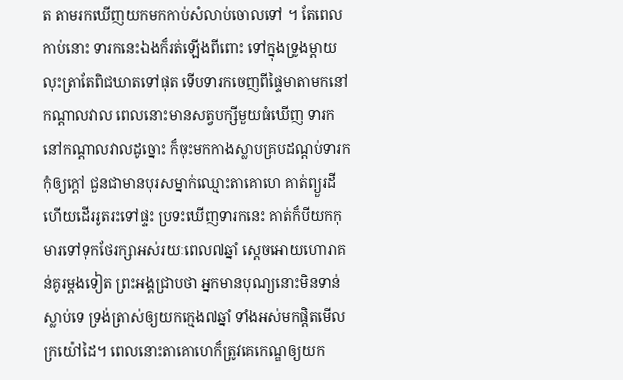ត តាមរកឃើញយកមកកាប់សំលាប់ចោលទៅ ។ តែពេលកាប់នោះ ទារកនេះឯងក៏រត់ឡើងពីពោះ ទៅក្នុងទ្រូងម្តាយ លុះត្រាតែពិជឃាតទៅផុត ទើបទារកចេញពីផៃ្ទមាតាមកនៅកណ្តាលវាល ពេលនោះមានសត្វបក្សីមួយធំឃើញ ទារកនៅកណ្តាលវាលដូច្នោះ ក៏ចុះមកកាងស្លាបគ្របដណ្តប់ទារកកុំឲ្យក្តៅ ជួនជាមានបុរសម្នាក់ឈ្មោះតាគោហេ គាត់ព្យួរដីហើយដើររូតរះទៅផ្ទះ ប្រទះឃើញទារកនេះ គាត់ក៏បីយកកុមារទៅទុកថែរក្សាអស់រយៈពេល៧ឆ្នាំ សេ្តចអោយហោរាគន់គូរម្តងទៀត ព្រះអង្គជ្រាបថា អ្នកមានបុណ្យនោះមិនទាន់ស្លាប់ទេ ទ្រង់ត្រាស់ឲ្យយកកេ្មង៧ឆ្នាំ ទាំងអស់មកផ្តិតមើលក្រយ៉ៅដៃ។ ពេលនោះតាគោហេក៏ត្រូវគេកេណ្ឌឲ្យយក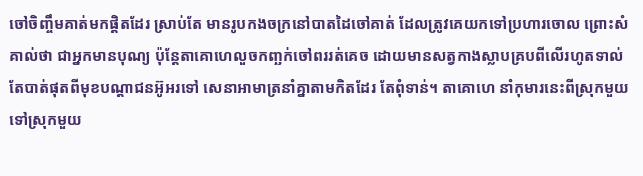ចៅចិញ្ចឹមគាត់មកផ្តិតដែរ ស្រាប់តែ មានរូបកងចក្រនៅបាតដៃចៅគាត់ ដែលត្រូវគេយកទៅប្រហារចោល ព្រោះសំគាល់ថា ជាអ្នកមានបុណ្យ ប៉ុនែ្តតាគោហេលួចកញ្ឆក់ចៅពររត់គេច ដោយមានសត្វកាងស្លាបគ្របពីលើរហូតទាល់តែបាត់ផុតពីមុខបណ្តាជនអ៊ូអរទៅ សេនាអាមាត្រនាំគ្នាតាមកិតដែរ តែពុំទាន់។ តាគោហេ នាំកុមារនេះពីស្រុកមួយទៅស្រុកមួយ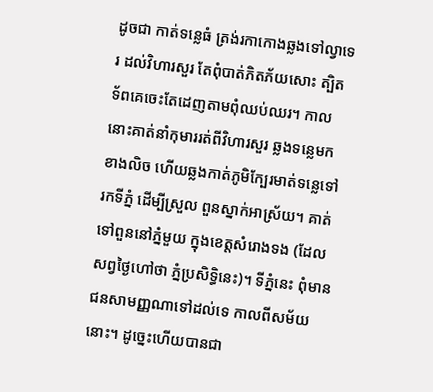ដូចជា កាត់ទនេ្លធំ ត្រង់រកាកោងឆ្លងទៅល្វាទេរ ដល់វិហារសួរ តែពុំបាត់ភិតភ័យសោះ ត្បិតទ័ពគេចេះតែដេញតាមពុំឈប់ឈរ។ កាលនោះគាត់នាំកុមាររត់ពីវិហារសួរ ឆ្លងទនេ្លមកខាងលិច ហើយឆ្លងកាត់ភូមិកែ្បរមាត់ទនេ្លទៅរកទីភ្នំ ដើម្បីស្រួល ពួនស្នាក់អាស្រ័យ។ គាត់ទៅពួននៅភ្នំមួយ ក្នុងខេត្តសំរោងទង (ដែលសព្វថៃ្ងហៅថា ភ្នំប្រសិទ្ធិនេះ)។ ទីភ្នំនេះ ពុំមានជនសាមញ្ញណាទៅដល់ទេ កាលពីសម័យនោះ។ ដូចេ្នះហើយបានជា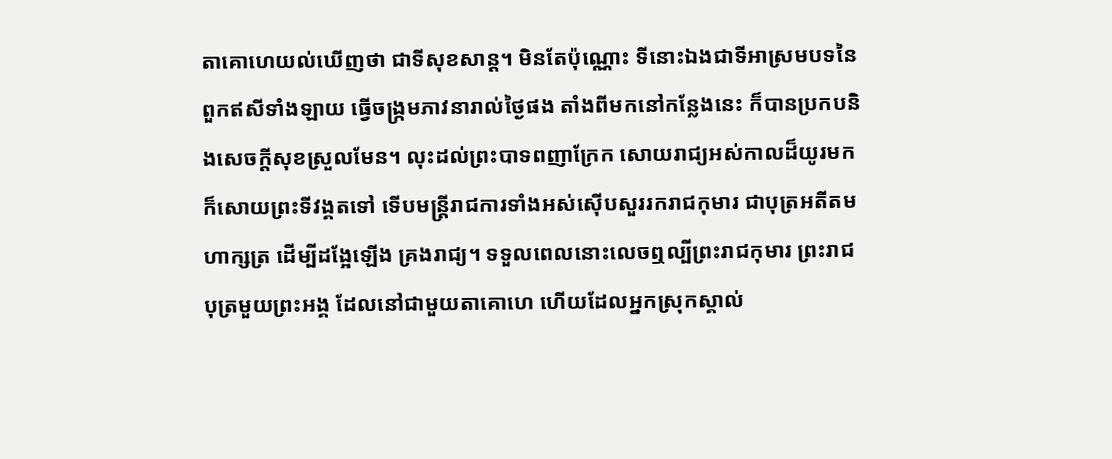តាគោហេយល់ឃើញថា ជាទីសុខសាន្ត។ មិនតែប៉ុណ្ណោះ ទីនោះឯងជាទីអាស្រមបទនៃពួកឥសីទាំងឡាយ ធ្វើចង្រ្កមភាវនារាល់ថៃ្ងផង តាំងពីមកនៅកនែ្លងនេះ ក៏បានប្រកបនិងសេចក្តីសុខស្រួលមែន។ លុះដល់ព្រះបាទពញាក្រែក សោយរាជ្យអស់កាលដ៏យូរមក ក៏សោយព្រះទីវង្គតទៅ ទើបមន្រ្តីរាជការទាំងអស់ស៊ើបសួររករាជកុមារ ជាបុត្រអតីតមហាក្សត្រ ដើម្បីដងែ្អឡើង គ្រងរាជ្យ។ ទទួលពេលនោះលេចឮល្បីព្រះរាជកុមារ ព្រះរាជបុត្រមួយព្រះអង្គ ដែលនៅជាមួយតាគោហេ ហើយដែលអ្នកស្រុកស្គាល់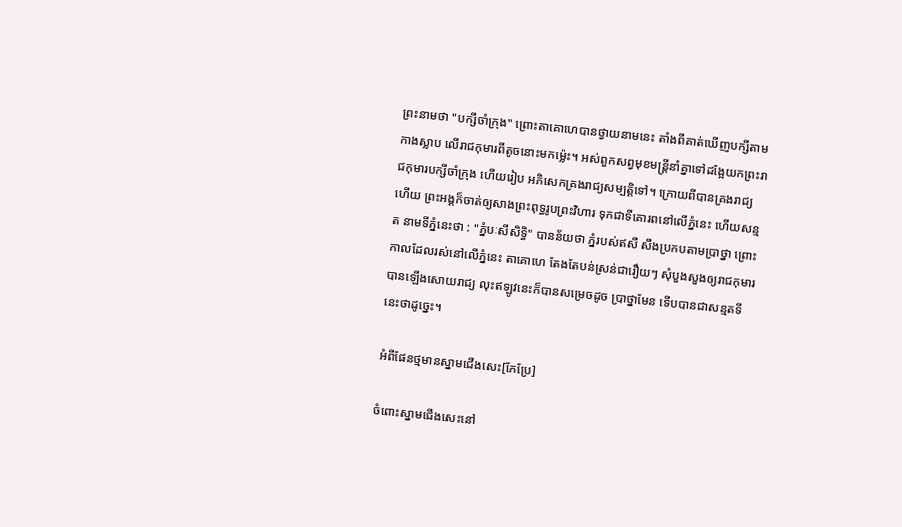ព្រះនាមថា "បក្សីចាំក្រុង" ព្រោះតាគោហេបានថ្វាយនាមនេះ តាំងពីគាត់ឃើញបក្សីតាម កាងស្លាប លើរាជកុមារពីតូចនោះមកម៉េ្លះ។ អស់ពួកសព្វមុខមន្រ្តីនាំគ្នាទៅដងែ្អយកព្រះរាជកុមារបក្សីចាំក្រុង ហើយរៀប អភិសេកគ្រងរាជ្យសម្បត្តិទៅ។ ក្រោយពីបានគ្រងរាជ្យហើយ ព្រះអង្គក៏ចាត់ឲ្យសាងព្រះពុទ្ធរូបព្រះវិហារ ទុកជាទីគោរពនៅលើភ្នំនេះ ហើយសន្មត នាមទីភ្នំនេះថា : "ភ្នំបៈសីសិទ្ធិ" បានន័យថា ភ្នំរបស់ឥសី សឹងប្រកបតាមប្រាថ្នា ព្រោះកាលដែលរស់នៅលើភ្នំនេះ តាគោហេ តែងតែបន់ស្រន់ជារឿយៗ សុំបួងសួងឲ្យរាជកុមារបានឡើងសោយរាជ្យ លុះឥឡូវនេះក៏បានសម្រេចដូច ប្រាថ្នាមែន ទើបបានជាសន្មតទីនេះថាដូចេ្នះ។

អំពីផែនថ្មមានស្នាមជើងសេះ[កែប្រែ]

ចំពោះស្នាមជើងសេះនៅ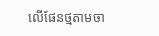លើផែនថ្មតាមចា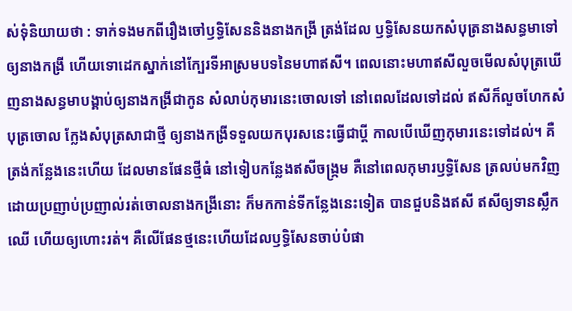ស់ទុំនិយាយថា : ទាក់ទងមកពីរឿងចៅឫទ្ធិសែននិងនាងកង្រី ត្រង់ដែល ឫទ្ធិសែនយកសំបុត្រនាងសន្ធមាទៅឲ្យនាងកង្រី ហើយទោដេកស្នាក់នៅកែ្បរទីអាស្រមបទនៃមហាឥសី។ ពេលនោះមហាឥសីលួចមើលសំបុត្រឃើញនាងសន្ធមាបង្គាប់ឲ្យនាងកង្រីជាកូន សំលាប់កុមារនេះចោលទៅ នៅពេលដែលទៅដល់ ឥសីក៏លួចហែកសំបុត្រចោល កែ្លងសំបុត្រសាជាថ្មី ឲ្យនាងកង្រីទទួលយកបុរសនេះធ្វើជាប្តី កាលបើឃើញកុមារនេះទៅដល់។ គឺត្រង់កនែ្លងនេះហើយ ដែលមានផែនថ្មីធំ នៅទៀបកនែ្លងឥសីចង្រ្កម គឺនៅពេលកុមារឫទ្ធិសែន ត្រលប់មកវិញ ដោយប្រញាប់ប្រញាល់រត់ចោលនាងកង្រីនោះ ក៏មកកាន់ទីកនែ្លងនេះទៀត បានជួបនិងឥសី ឥសីឲ្យទានស្លឹកឈើ ហើយឲ្យហោះរត់។ គឺលើផែនថ្មនេះហើយដែលឫទ្ធិសែនចាប់បំផា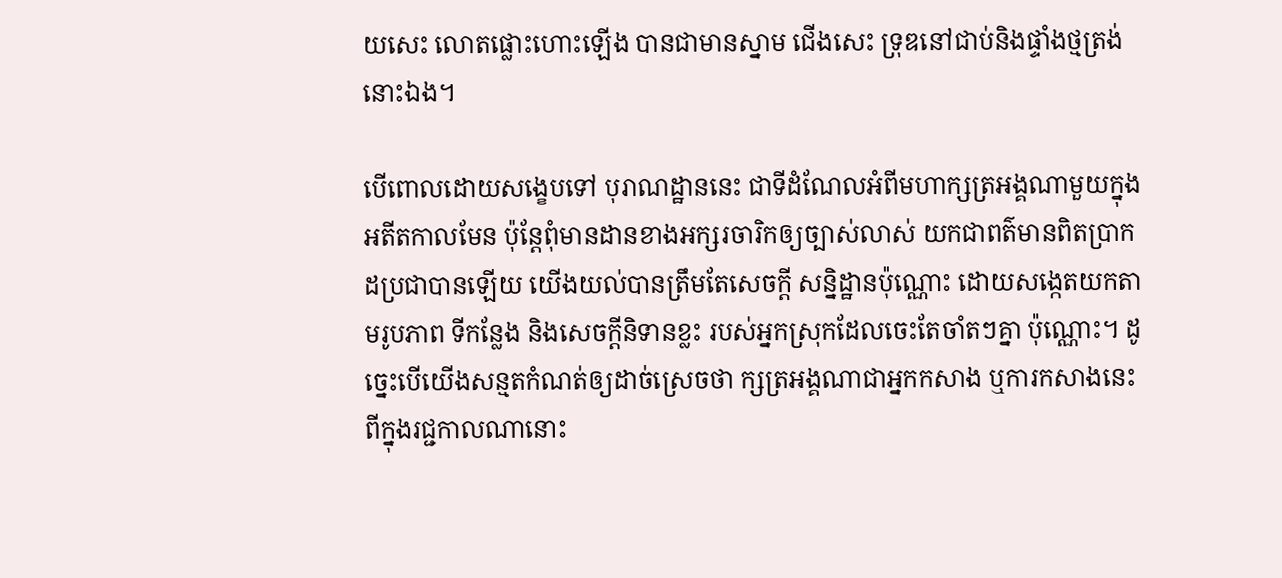យសេះ លោតផ្លោះហោះឡើង បានជាមានស្នាម ជើងសេះ ទ្រុឌនៅជាប់និងផ្ទាំងថ្មត្រង់នោះឯង។

បើពោលដោយសងេ្ខបទៅ បុរាណដ្ឋាននេះ ជាទីដំណែលអំពីមហាក្សត្រអង្គណាមួយក្នុងអតីតកាលមែន ប៉ុនែ្តពុំមានដានខាងអក្សរចារិកឲ្យច្បាស់លាស់ យកជាពត៌‌មានពិតប្រាកដប្រជាបានឡើយ យើងយល់បានត្រឹមតែសេចក្តី សន្និដ្ឋានប៉ុណ្ណោះ ដោយសងេ្កតយកតាមរូបភាព ទីកនែ្លង និងសេចក្តីនិទានខ្លះ របស់អ្នកស្រុកដែលចេះតែចាំតៗគ្នា ប៉ុណ្ណោះ។ ដូចេ្នះបើយើងសន្មតកំណត់ឲ្យដាច់ស្រេចថា ក្សត្រអង្គណាជាអ្នកកសាង ឬការកសាងនេះពីក្នុងរជ្ជកាលណានោះ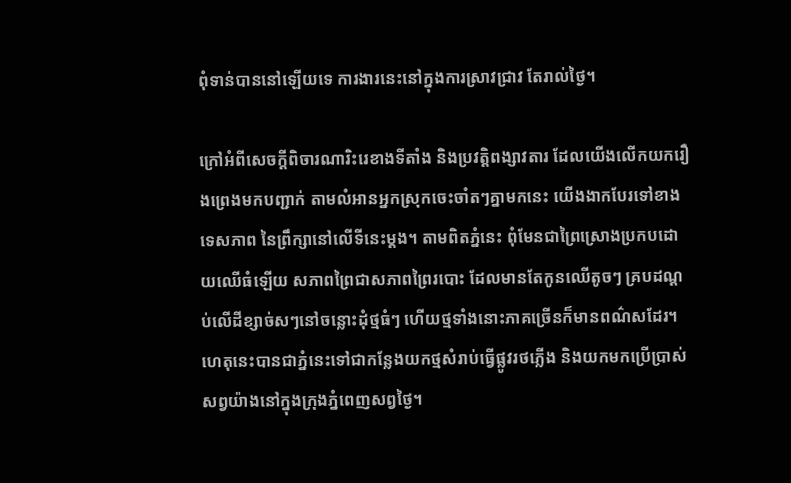ពុំទាន់បាននៅឡើយទេ ការងារនេះនៅក្នុងការស្រាវជ្រាវ តែរាល់ថៃ្ង។

ក្រៅអំពីសេចក្តីពិចារណារិះរេខាងទីតាំង និងប្រវត្តិពង្សាវតារ ដែលយើងលើកយករឿងព្រេងមកបញ្ជាក់ តាមលំអានអ្នកស្រុកចេះចាំតៗគ្នាមកនេះ យើងងាកបែរទៅខាងទេសភាព នៃព្រឹក្សានៅលើទីនេះម្តង។ តាមពិតភ្នំនេះ ពុំមែនជាព្រៃស្រោងប្រកបដោយឈើធំឡើយ សភាពព្រៃជាសភាពព្រៃរបោះ ដែលមានតែកូនឈើតូចៗ គ្របដណ្តប់លើដីខ្សាច់សៗនៅចន្លោះដុំថ្មធំៗ ហើយថ្មទាំងនោះភាគច្រើនក៏មានពណ៌‌សដែរ។ ហេតុនេះបានជាភ្នំនេះទៅជាកនែ្លងយកថ្មសំរាប់ធ្វើផ្លូវរថភ្លើង និងយកមកប្រើប្រាស់សព្វយ៉ាងនៅក្នុងក្រុងភ្នំពេញសព្វថៃ្ង។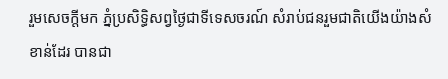រួមសេចក្តីមក ភ្នំប្រសិទ្ធិសព្វថៃ្ងជាទីទេសចរណ៍ សំរាប់ជនរួមជាតិយើងយ៉ាងសំខាន់ដែរ បានជា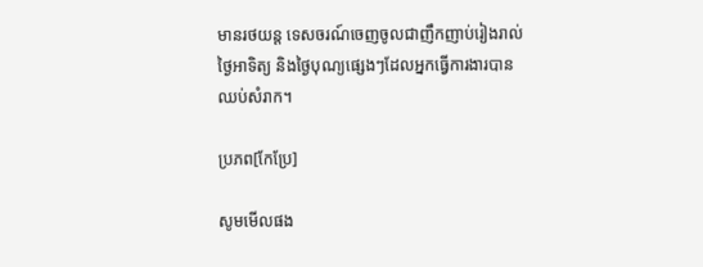មានរថយន្ត ទេសចរណ៍ចេញចូលជាញឹកញាប់រៀងរាល់ថៃ្ងអាទិត្យ និងថៃ្ងបុណ្យផេ្សងៗដែលអ្នកធ្វើការងារបានឈប់សំរាក។

ប្រភព[កែប្រែ]

សូមមើលផង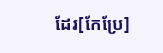ដែរ[កែប្រែ]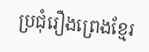ប្រជុំរឿងព្រេងខ្មែរ